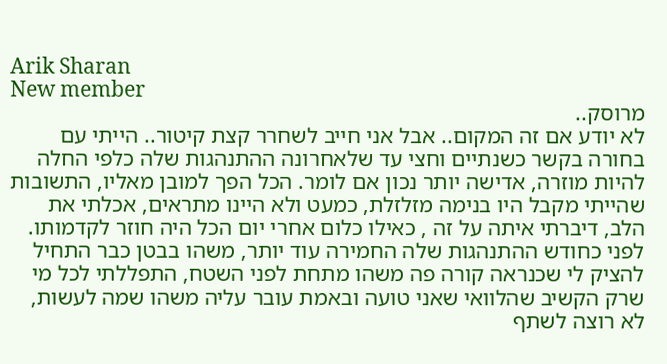Arik Sharan
New member
מרוסק..
לא יודע אם זה המקום.. אבל אני חייב לשחרר קצת קיטור.. הייתי עם בחורה בקשר כשנתיים וחצי עד שלאחרונה ההתנהגות שלה כלפי החלה להיות מוזרה, אדישה יותר נכון אם לומר. הכל הפך למובן מאליו, התשובות שהייתי מקבל היו בנימה מזלזלת, כמעט ולא היינו מתראים, אכלתי את הלב, דיברתי איתה על זה , כאילו כלום אחרי יום הכל היה חוזר לקדמותו. לפני כחודש ההתנהגות שלה החמירה עוד יותר, משהו בבטן כבר התחיל להציק לי שכנראה קורה פה משהו מתחת לפני השטח, התפללתי לכל מי שרק הקשיב שהלוואי שאני טועה ובאמת עובר עליה משהו שמה לעשות, לא רוצה לשתף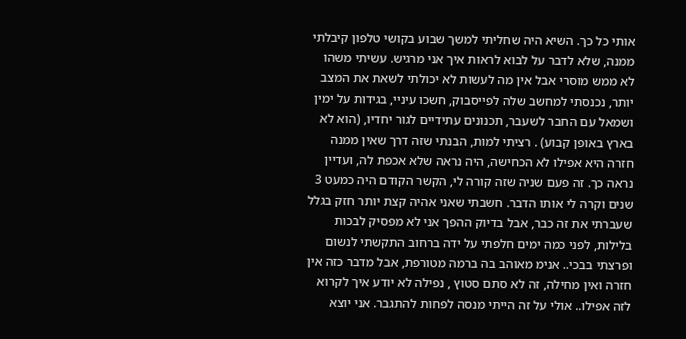אותי כל כך. השיא היה שחליתי למשך שבוע בקושי טלפון קיבלתי ממנה, שלא לדבר על לבוא לראות איך אני מרגיש. עשיתי משהו לא ממש מוסרי אבל אין מה לעשות לא יכולתי לשאת את המצב יותר, נכנסתי למחשב שלה לפייסבוק, חשכו עיניי, בגידות על ימין ושמאל עם החבר לשעבר, תכנונים עתידיים לגור יחדיו, (הוא לא בארץ באופן קבוע) . רציתי למות, הבנתי שזה דרך שאין ממנה חזרה היא אפילו לא הכחישה, היה נראה שלא אכפת לה, ועדיין נראה כך. זה פעם שניה שזה קורה לי, הקשר הקודם היה כמעט 3 שנים וקרה לי אותו הדבר. חשבתי שאני אהיה קצת יותר חזק בגלל שעברתי את זה כבר, אבל בדיוק ההפך אני לא מפסיק לבכות בלילות, לפני כמה ימים חלפתי על ידה ברחוב התקשתי לנשום ופרצתי בבכי.. אנימ מאוהב בה ברמה מטורפת, אבל מדבר כזה אין חזרה ואין מחילה, זה לא סתם סטוץ , נפילה לא יודע איך לקרוא לזה אפילו.. אולי על זה הייתי מנסה לפחות להתגבר. אני יוצא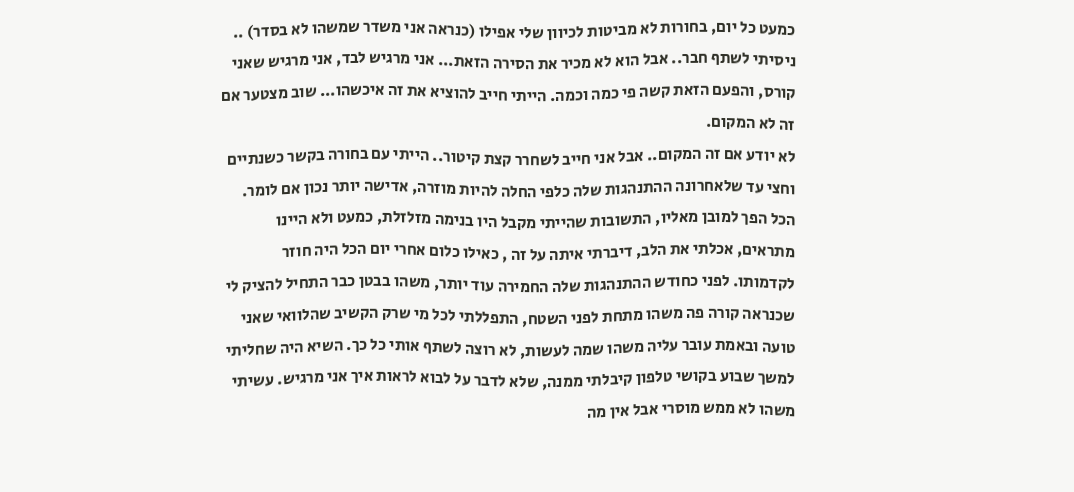כמעט כל יום, בחורות לא מביטות לכיוון שלי אפילו (כנראה אני משדר שמשהו לא בסדר) .. ניסיתי לשתף חבר.. אבל הוא לא מכיר את הסירה הזאת... אני מרגיש לבד, אני מרגיש שאני קורס, והפעם הזאת קשה פי כמה וכמה. הייתי חייב להוציא את זה איכשהו... שוב מצטער אם זה לא המקום.
לא יודע אם זה המקום.. אבל אני חייב לשחרר קצת קיטור.. הייתי עם בחורה בקשר כשנתיים וחצי עד שלאחרונה ההתנהגות שלה כלפי החלה להיות מוזרה, אדישה יותר נכון אם לומר. הכל הפך למובן מאליו, התשובות שהייתי מקבל היו בנימה מזלזלת, כמעט ולא היינו מתראים, אכלתי את הלב, דיברתי איתה על זה , כאילו כלום אחרי יום הכל היה חוזר לקדמותו. לפני כחודש ההתנהגות שלה החמירה עוד יותר, משהו בבטן כבר התחיל להציק לי שכנראה קורה פה משהו מתחת לפני השטח, התפללתי לכל מי שרק הקשיב שהלוואי שאני טועה ובאמת עובר עליה משהו שמה לעשות, לא רוצה לשתף אותי כל כך. השיא היה שחליתי למשך שבוע בקושי טלפון קיבלתי ממנה, שלא לדבר על לבוא לראות איך אני מרגיש. עשיתי משהו לא ממש מוסרי אבל אין מה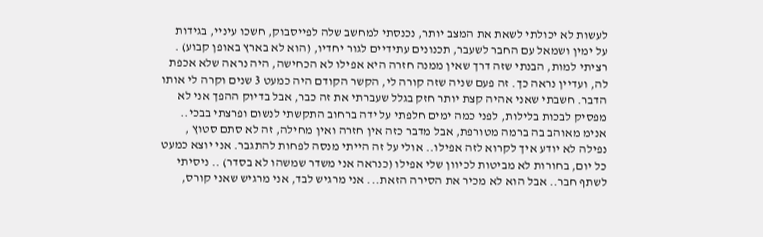לעשות לא יכולתי לשאת את המצב יותר, נכנסתי למחשב שלה לפייסבוק, חשכו עיניי, בגידות על ימין ושמאל עם החבר לשעבר, תכנונים עתידיים לגור יחדיו, (הוא לא בארץ באופן קבוע) . רציתי למות, הבנתי שזה דרך שאין ממנה חזרה היא אפילו לא הכחישה, היה נראה שלא אכפת לה, ועדיין נראה כך. זה פעם שניה שזה קורה לי, הקשר הקודם היה כמעט 3 שנים וקרה לי אותו הדבר. חשבתי שאני אהיה קצת יותר חזק בגלל שעברתי את זה כבר, אבל בדיוק ההפך אני לא מפסיק לבכות בלילות, לפני כמה ימים חלפתי על ידה ברחוב התקשתי לנשום ופרצתי בבכי.. אנימ מאוהב בה ברמה מטורפת, אבל מדבר כזה אין חזרה ואין מחילה, זה לא סתם סטוץ , נפילה לא יודע איך לקרוא לזה אפילו.. אולי על זה הייתי מנסה לפחות להתגבר. אני יוצא כמעט כל יום, בחורות לא מביטות לכיוון שלי אפילו (כנראה אני משדר שמשהו לא בסדר) .. ניסיתי לשתף חבר.. אבל הוא לא מכיר את הסירה הזאת... אני מרגיש לבד, אני מרגיש שאני קורס,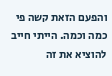והפעם הזאת קשה פי כמה וכמה. הייתי חייב להוציא את זה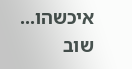איכשהו... שוב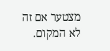מצטער אם זה לא המקום.